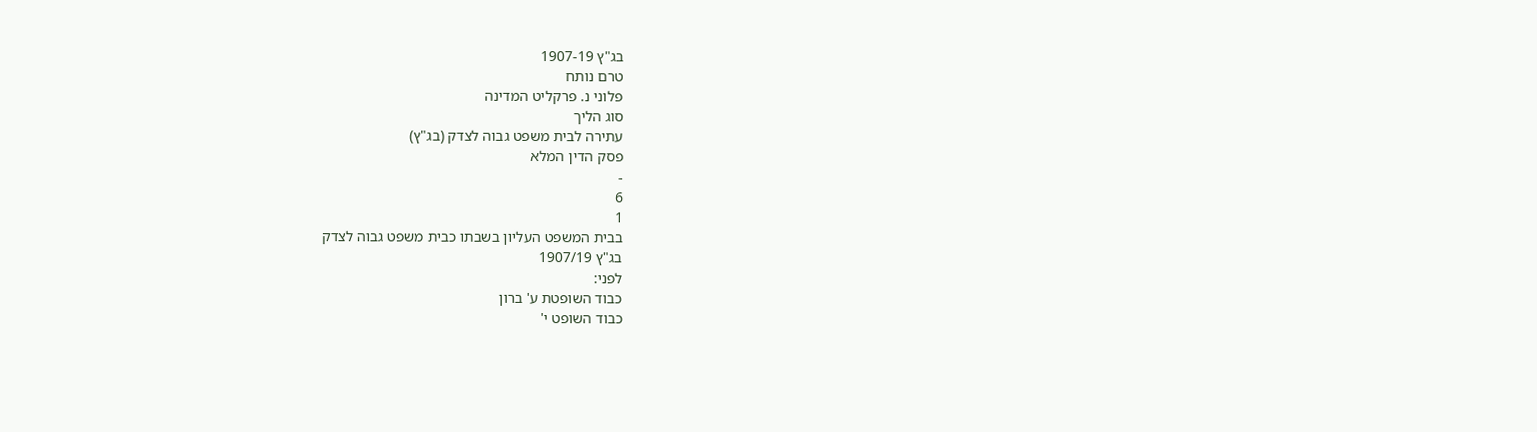בג"ץ 1907-19
טרם נותח
פלוני נ. פרקליט המדינה
סוג הליך
עתירה לבית משפט גבוה לצדק (בג"ץ)
פסק הדין המלא
-
6
1
בבית המשפט העליון בשבתו כבית משפט גבוה לצדק
בג"ץ 1907/19
לפני:
כבוד השופטת ע' ברון
כבוד השופט י'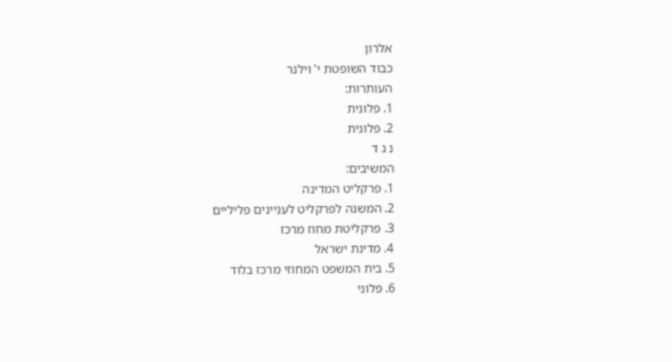אלרון
כבוד השופטת י' וילנר
העותרות:
1. פלונית
2. פלונית
נ ג ד
המשיבים:
1. פרקליט המדינה
2. המשנה לפרקליט לעניינים פליליים
3. פרקליטת מחוז מרכז
4. מדינת ישראל
5. בית המשפט המחוזי מרכז בלוד
6. פלוני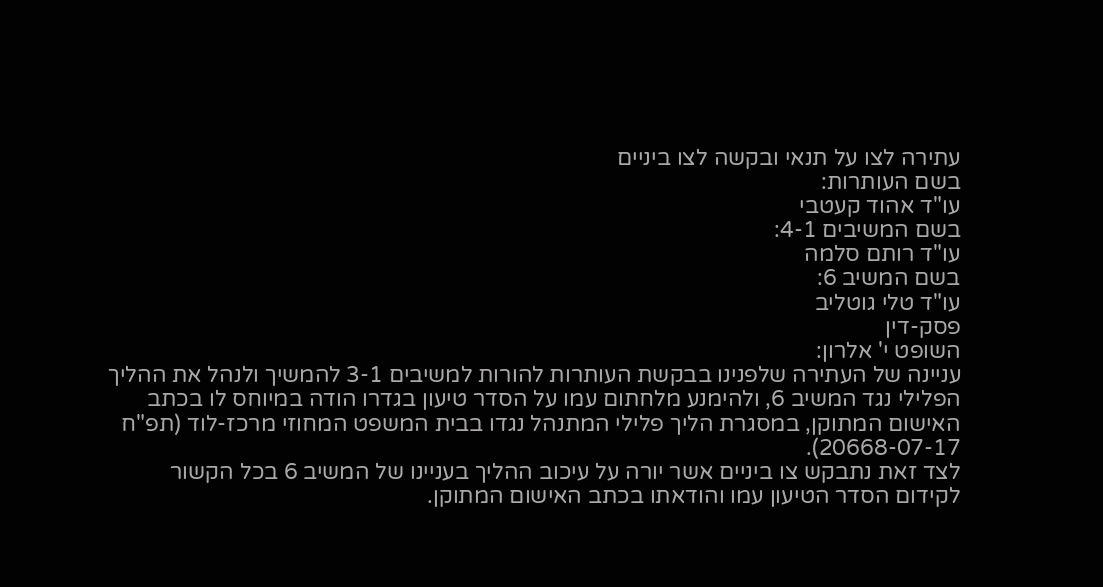עתירה לצו על תנאי ובקשה לצו ביניים
בשם העותרות:
עו"ד אהוד קעטבי
בשם המשיבים 4-1:
עו"ד רותם סלמה
בשם המשיב 6:
עו"ד טלי גוטליב
פסק-דין
השופט י' אלרון:
עניינה של העתירה שלפנינו בבקשת העותרות להורות למשיבים 3-1 להמשיך ולנהל את ההליך הפלילי נגד המשיב 6, ולהימנע מלחתום עמו על הסדר טיעון בגדרו הודה במיוחס לו בכתב האישום המתוקן, במסגרת הליך פלילי המתנהל נגדו בבית המשפט המחוזי מרכז-לוד (תפ"ח 20668-07-17).
לצד זאת נתבקש צו ביניים אשר יורה על עיכוב ההליך בעניינו של המשיב 6 בכל הקשור לקידום הסדר הטיעון עמו והודאתו בכתב האישום המתוקן.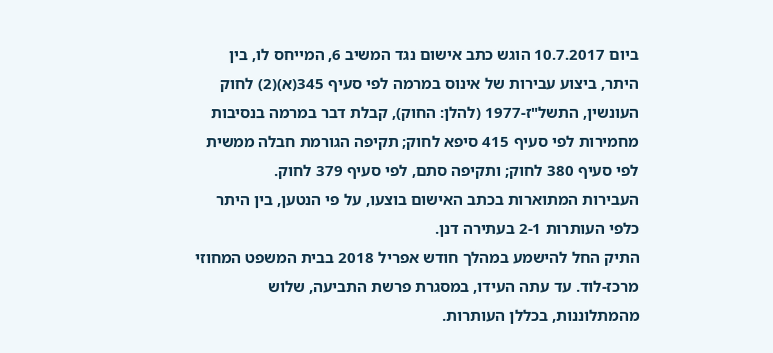ביום 10.7.2017 הוגש כתב אישום נגד המשיב 6, המייחס לו, בין היתר, ביצוע עבירות של אינוס במרמה לפי סעיף 345(א)(2) לחוק העונשין, התשל"ז-1977 (להלן: החוק), קבלת דבר במרמה בנסיבות מחמירות לפי סעיף 415 סיפא לחוק; תקיפה הגורמת חבלה ממשית לפי סעיף 380 לחוק; ותקיפה סתם, לפי סעיף 379 לחוק.
העבירות המתוארות בכתב האישום בוצעו, על פי הנטען, בין היתר כלפי העותרות 2-1 בעתירה דנן.
התיק החל להישמע במהלך חודש אפריל 2018 בבית המשפט המחוזי מרכז-לוד. עד עתה העידו, במסגרת פרשת התביעה, שלוש מהמתלוננות, בכללן העותרות.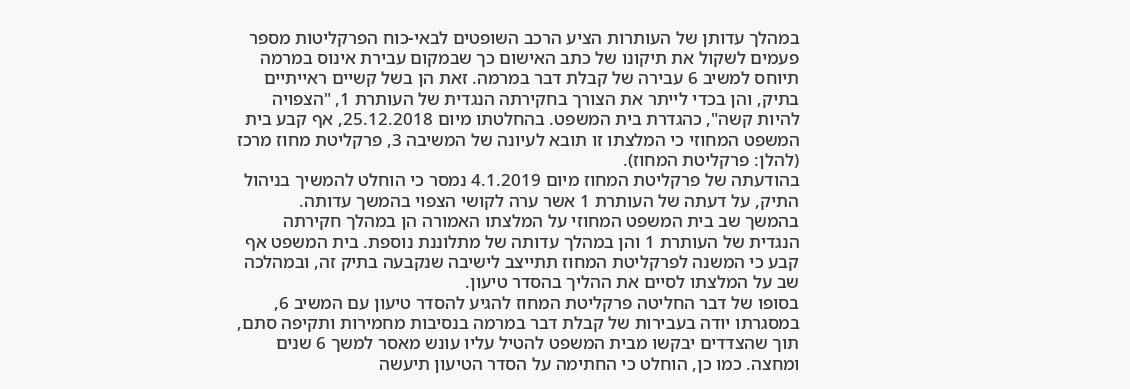במהלך עדותן של העותרות הציע הרכב השופטים לבאי-כוח הפרקליטות מספר פעמים לשקול את תיקונו של כתב האישום כך שבמקום עבירת אינוס במרמה תיוחס למשיב 6 עבירה של קבלת דבר במרמה. זאת הן בשל קשיים ראייתיים בתיק, והן בכדי לייתר את הצורך בחקירתה הנגדית של העותרת 1, "הצפויה להיות קשה", כהגדרת בית המשפט. בהחלטתו מיום 25.12.2018, אף קבע בית המשפט המחוזי כי המלצתו זו תובא לעיונה של המשיבה 3, פרקליטת מחוז מרכז (להלן: פרקליטת המחוז).
בהודעתה של פרקליטת המחוז מיום 4.1.2019 נמסר כי הוחלט להמשיך בניהול התיק, על דעתה של העותרת 1 אשר ערה לקושי הצפוי בהמשך עדותה.
בהמשך שב בית המשפט המחוזי על המלצתו האמורה הן במהלך חקירתה הנגדית של העותרת 1 והן במהלך עדותה של מתלוננת נוספת. בית המשפט אף קבע כי המשנה לפרקליטת המחוז תתייצב לישיבה שנקבעה בתיק זה, ובמהלכה שב על המלצתו לסיים את ההליך בהסדר טיעון.
בסופו של דבר החליטה פרקליטת המחוז להגיע להסדר טיעון עם המשיב 6, במסגרתו יודה בעבירות של קבלת דבר במרמה בנסיבות מחמירות ותקיפה סתם, תוך שהצדדים יבקשו מבית המשפט להטיל עליו עונש מאסר למשך 6 שנים ומחצה. כמו כן, הוחלט כי החתימה על הסדר הטיעון תיעשה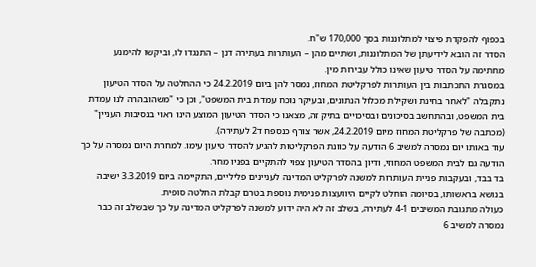בכפוף להפקדת פיצוי למתלוננות בסך 170,000 ש"ח.
הסדר זה הובא לידיעתן של המתלוננות, ושתיים מהן – העותרות בעתירה דנן – התנגדו לו, וביקשו להימנע מחתימה על הסדר טיעון שאינו כולל עבירות מין.
במסגרת התכתבות בין העותרות לפרקליטת המחוז, נמסר להן ביום 24.2.2019 כי ההחלטה על הסדר הטיעון נתקבלה "לאחר בחינת ושקילת מכלול הנתונים, ובעיקר נוכח עמדת בית המשפט", וכן כי "משהובהרה לנו עמדת בית המשפט, ובהתחשב בסיכונים ובסיכויים בתיק זה, מצאנו כי הסדר הטיעון המוצע הינו ראוי בנסיבות העניין" (מכתבה של פרקליטת המחוז מיום 24.2.2019, אשר צורף כנספח ד2 לעתירה).
עוד באותו יום נמסרה למשיב 6 הודעה על כוונת הפרקליטות להגיע להסדר טיעון עימו. למחרת היום נמסרה על כך הודעה גם לבית המשפט המחוזי, ודיון בהסדר הטיעון צפוי להתקיים בפניו מחר.
בד בבד, ובעקבות פניית העותרות למשנה לפרקליט המדינה לעניינים פליליים, התקיימה ביום 3.3.2019 ישיבה בנושא בראשותו, בסיומה הוחלט לקיים היוועצות פנימית נוספת בטרם קבלת החלטה סופית.
כעולה מתגובת המשיבים 4-1 לעתירה, בשלב זה לא היה ידוע למשנה לפרקליט המדינה על כך שבשלב זה כבר נמסרה למשיב 6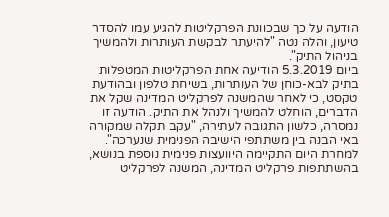הודעה על כך שבכוונת הפרקליטות להגיע עמו להסדר טיעון, והלה נטה "להיעתר לבקשת העותרות ולהמשיך בניהול התיק".
ביום 5.3.2019 הודיעה אחת הפרקליטות המטפלות בתיק לבא-כוחן של העותרות, בשיחת טלפון ובהודעת טקסט, כי לאחר שהמשנה לפרקליט המדינה שקל את הדברים, הוחלט להמשיך ולנהל את התיק. הודעה זו נמסרה, כלשון התגובה לעתירה, "עקב תקלה שמקורה באי הבנה בין משתתפי הישיבה הפנימית שנערכה".
למחרת היום התקיימה היוועצות פנימית נוספת בנושא, בהשתתפות פרקליט המדינה, המשנה לפרקליט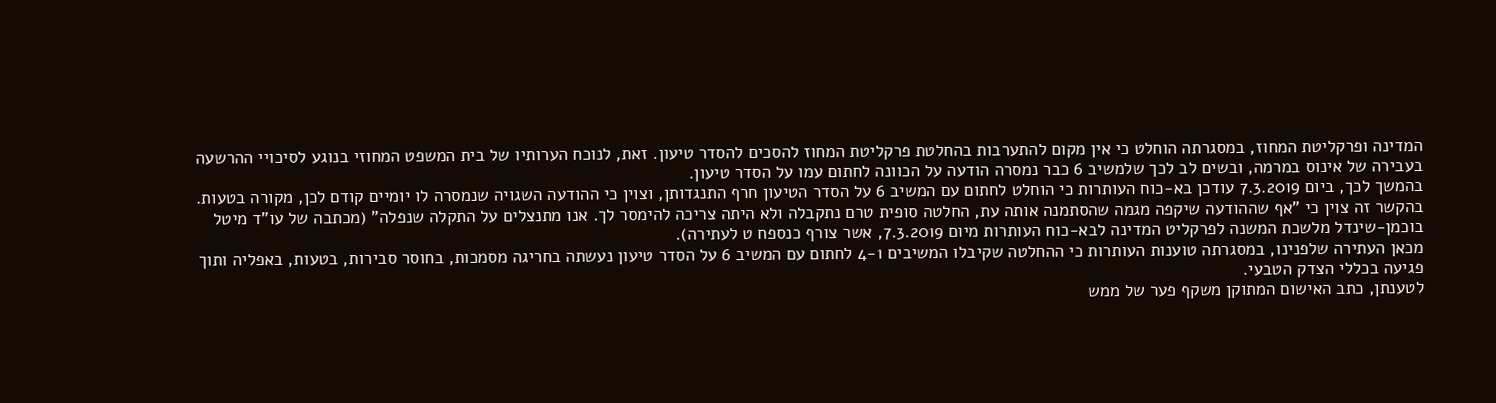המדינה ופרקליטת המחוז, במסגרתה הוחלט כי אין מקום להתערבות בהחלטת פרקליטת המחוז להסכים להסדר טיעון. זאת, לנוכח הערותיו של בית המשפט המחוזי בנוגע לסיכויי ההרשעה בעבירה של אינוס במרמה, ובשים לב לכך שלמשיב 6 כבר נמסרה הודעה על הכוונה לחתום עמו על הסדר טיעון.
בהמשך לכך, ביום 7.3.2019 עודכן בא-כוח העותרות כי הוחלט לחתום עם המשיב 6 על הסדר הטיעון חרף התנגדותן, וצוין כי ההודעה השגויה שנמסרה לו יומיים קודם לכן, מקורה בטעות.
בהקשר זה צוין כי "אף שההודעה שיקפה מגמה שהסתמנה אותה עת, החלטה סופית טרם נתקבלה ולא היתה צריכה להימסר לך. אנו מתנצלים על התקלה שנפלה" (מכתבה של עו"ד מיטל בוכמן-שינדל מלשכת המשנה לפרקליט המדינה לבא-כוח העותרות מיום 7.3.2019, אשר צורף כנספח ט לעתירה).
מכאן העתירה שלפנינו, במסגרתה טוענות העותרות כי ההחלטה שקיבלו המשיבים 4-1 לחתום עם המשיב 6 על הסדר טיעון נעשתה בחריגה מסמכות, בחוסר סבירות, בטעות, באפליה ותוך פגיעה בכללי הצדק הטבעי.
לטענתן, כתב האישום המתוקן משקף פער של ממש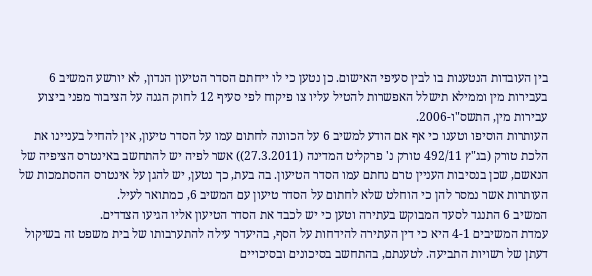בין העובדות הנטענות בו לבין סעיפי האישום. כן נטען כי לו ייחתם הסדר הטיעון הנדון, לא יורשע המשיב 6 בעבירות מין וממילא תישלל האפשרות להטיל עליו צו פיקוח לפי סעיף 12 לחוק הגנה על הציבור מפני ביצוע עבירות מין, התשס"ו-2006.
העותרות הוסיפו וטענו כי אף אם הודע למשיב 6 על הכוונה לחתום עמו על הסדר טיעון, אין להחיל בעניינו את הלכת טורק (בג"ץ 492/11 טורק נ' פרקליט המדינה (27.3.2011)) אשר לפיה יש להתחשב באינטרס הציפיה של הנאשם, שכן בנסיבות העניין טרם נחתם עמו הסדר הטיעון. בה בעת, כך נטען, יש להגן על אינטרס ההסתמכות של העותרות אשר נמסר להן כי הוחלט שלא לחתום על הסדר טיעון עם המשיב 6, כמתואר לעיל.
המשיב 6 התנגד לסעד המבוקש בעתירה וטען כי יש לכבד את הסדר הטיעון אליו הגיעו הצדדים.
עמדת המשיבים 4-1 היא כי דין העתירה להידחות על הסף, בהיעדר עילה להתערבותו של בית משפט זה בשיקול דעתן של רשויות התביעה. לטענתם, בהתחשב בסיכונים ובסיכויים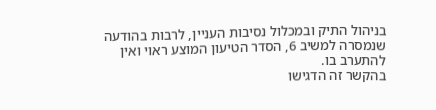בניהול התיק ובמכלול נסיבות העניין, לרבות בהודעה שנמסרה למשיב 6, הסדר הטיעון המוצע ראוי ואין להתערב בו.
בהקשר זה הדגישו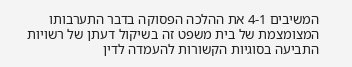המשיבים 4-1 את ההלכה הפסוקה בדבר התערבותו המצומצמת של בית משפט זה בשיקול דעתן של רשויות התביעה בסוגיות הקשורות להעמדה לדין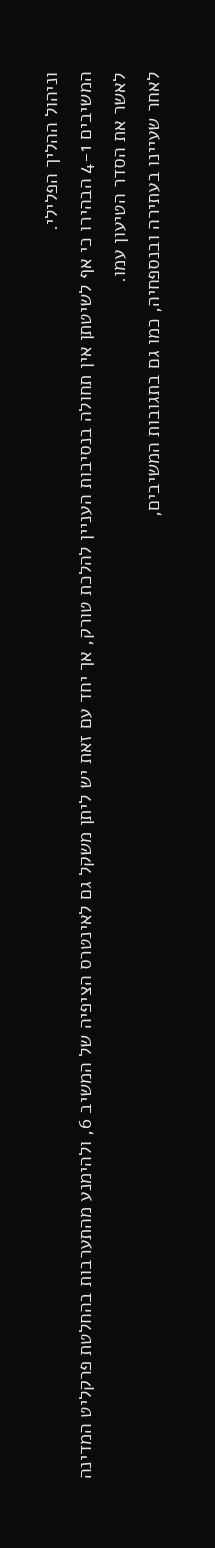וניהול ההליך הפלילי.
המשיבים 4-1 הבהירו כי אף לשיטתן אין תחולה בנסיבות העניין להלכת טורק, אך יחד עם זאת יש ליתן משקל גם לאינטרס הציפיה של המשיב 6, ולהימנע מהתערבות בהחלטת פרקליט המדינה לאשר את הסדר הטיעון עמו.
לאחר שעיינו בעתירה ובנספחיה, כמו גם בתגובות המשיבים,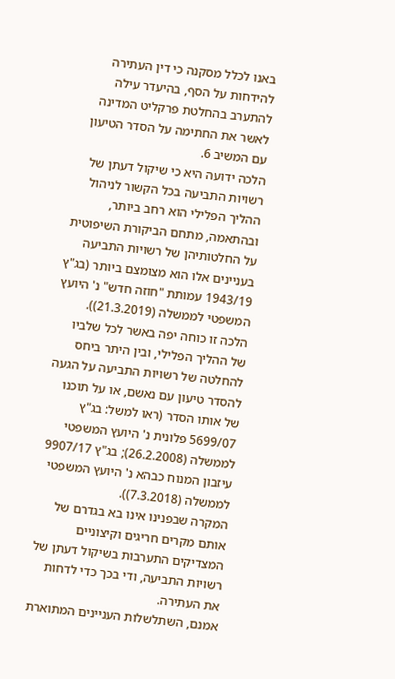באנו לכלל מסקנה כי דין העתירה להידחות על הסף, בהיעדר עילה להתערב בהחלטת פרקליט המדינה לאשר את החתימה על הסדר הטיעון עם המשיב 6.
הלכה ידועה היא כי שיקול דעתן של רשויות התביעה בכל הקשור לניהול ההליך הפלילי הוא רחב ביותר, ובהתאמה, מתחם הביקורת השיפוטית על החלטותיהן של רשויות התביעה בעניינים אלו הוא מצומצם ביותר (בג"ץ 1943/19 עמותת "חוזה חדש" נ' היועץ המשפטי לממשלה (21.3.2019)).
הלכה זו כוחה יפה באשר לכל שלביו של ההליך הפלילי, ובין היתר ביחס להחלטה של רשויות התביעה על הגעה להסדר טיעון עם נאשם, או על תוכנו של אותו הסדר (ראו למשל: בג"ץ 5699/07 פלונית נ' היועץ המשפטי לממשלה (26.2.2008); בג"ץ 9907/17 עיזבון המנוח כבהא נ' היועץ המשפטי לממשלה (7.3.2018)).
המקרה שבפנינו אינו בא בגדרם של אותם מקרים חריגים וקיצוניים המצדיקים התערבות בשיקול דעתן של רשויות התביעה, ודי בכך כדי לדחות את העתירה.
אמנם, השתלשלות העניינים המתוארת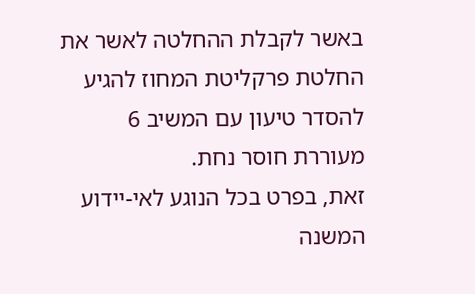באשר לקבלת ההחלטה לאשר את החלטת פרקליטת המחוז להגיע להסדר טיעון עם המשיב 6 מעוררת חוסר נחת.
זאת, בפרט בכל הנוגע לאי-יידוע המשנה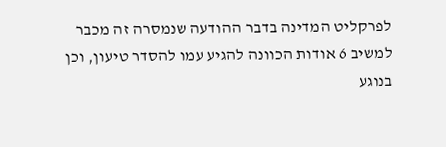לפרקליט המדינה בדבר ההודעה שנמסרה זה מכבר למשיב 6 אודות הכוונה להגיע עמו להסדר טיעון, וכן בנוגע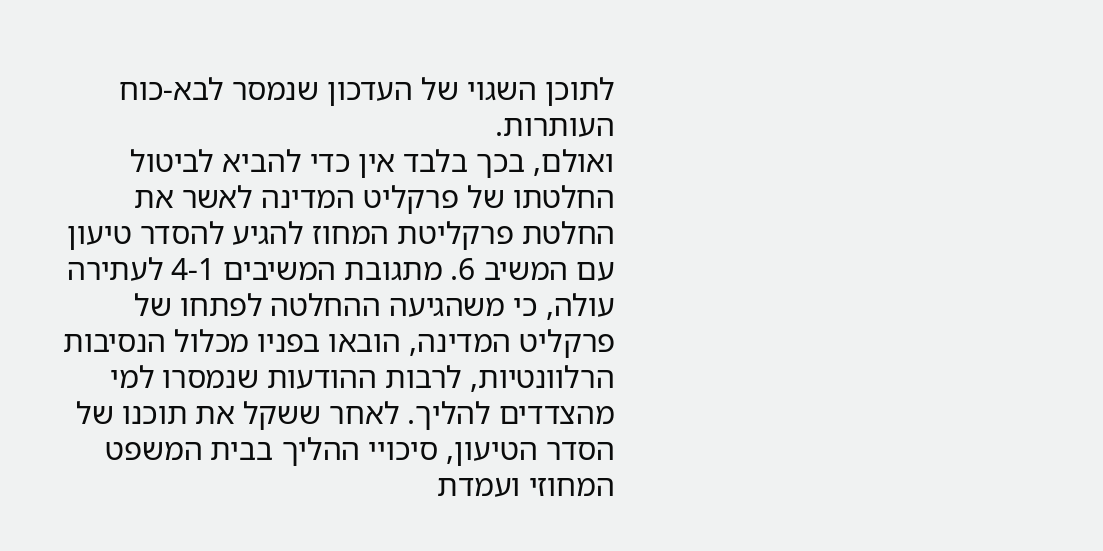לתוכן השגוי של העדכון שנמסר לבא-כוח העותרות.
ואולם, בכך בלבד אין כדי להביא לביטול החלטתו של פרקליט המדינה לאשר את החלטת פרקליטת המחוז להגיע להסדר טיעון עם המשיב 6. מתגובת המשיבים 4-1 לעתירה עולה, כי משהגיעה ההחלטה לפתחו של פרקליט המדינה, הובאו בפניו מכלול הנסיבות הרלוונטיות, לרבות ההודעות שנמסרו למי מהצדדים להליך. לאחר ששקל את תוכנו של הסדר הטיעון, סיכויי ההליך בבית המשפט המחוזי ועמדת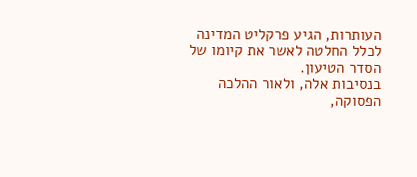העותרות, הגיע פרקליט המדינה לכלל החלטה לאשר את קיומו של הסדר הטיעון.
בנסיבות אלה, ולאור ההלכה הפסוקה,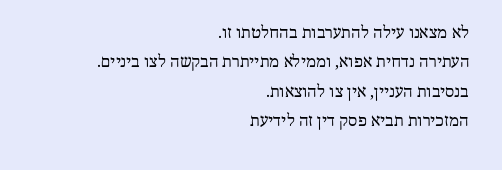לא מצאנו עילה להתערבות בהחלטתו זו.
העתירה נדחית אפוא, וממילא מתייתרת הבקשה לצו ביניים. בנסיבות העניין, אין צו להוצאות.
המזכירות תביא פסק דין זה לידיעת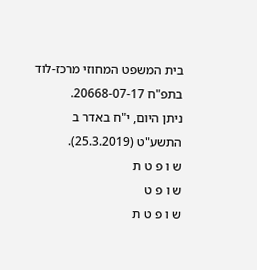בית המשפט המחוזי מרכז-לוד בתפ"ח 20668-07-17.
ניתן היום, י"ח באדר ב התשע"ט (25.3.2019).
ש ו פ ט ת
ש ו פ ט
ש ו פ ט ת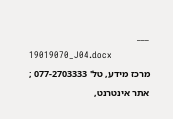___
19019070_J04.docx
מרכז מידע, טל' 077-2703333 ; אתר אינטרנט,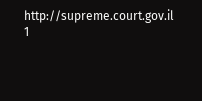http://supreme.court.gov.il
1